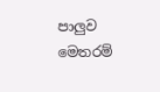පාලුව මෙතරම්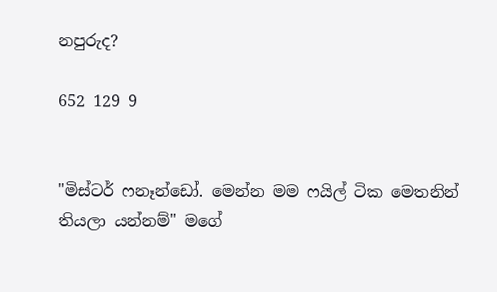නපුරුද?

652 129 9


"මිස්ටර් ෆනෑන්ඩෝ. මෙන්න මම ෆයිල් ටික මෙතනින් තියලා යන්නම්" මගේ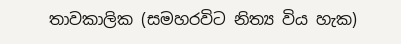තාවකාලික (සමහරවිට නිත්‍ය විය හැක)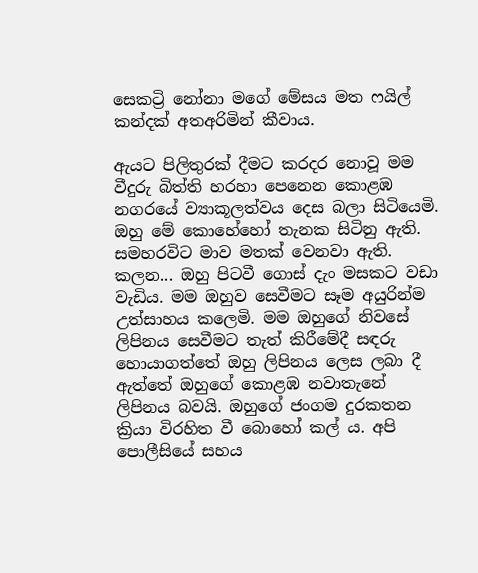සෙකට්‍රි නෝනා මගේ මේසය මත ෆයිල් කන්දක් අතඅරිමින් කීවාය.

ඇයට පිලිතුරක් දීමට කරදර නොවූ මම වීදුරු බිත්ති හරහා පෙනෙන කොළඹ නගරයේ ව්‍යාකූලත්වය දෙස බලා සිටියෙමි. ඔහු මේ කොහේහෝ තැනක සිටිනු ඇති. සමහරවිට මාව මතක් වෙනවා ඇති. කලන... ඔහු පිටවී ගොස් දැං මසකට වඩා වැඩිය. මම ඔහුව සෙවීමට සෑම අයුරින්ම උත්සාහය කලෙමි. මම ඔහුගේ නිවසේ ලිපිනය සෙවීමට තැත් කිරීමේදී සඳරු හොයාගත්තේ ඔහු ලිපිනය ලෙස ලබා දී ඇත්තේ ඔහුගේ කොළඹ නවාතැනේ ලිපිනය බවයි. ඔහුගේ ජංගම දුරකතන ක්‍රියා විරහිත වී බොහෝ කල්‍ ය. අපි පොලීසියේ සහය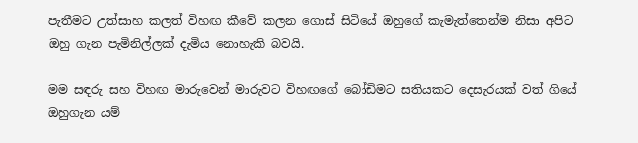පැතීමට උත්සාහ කලත් විහඟ කීවේ කලන ගොස් සිටියේ ඔහුගේ කැමැත්තෙන්ම නිසා අපිට ඔහු ගැන පැමිනිල්ලක් දැමිය නොහැකි බවයි.

මම සඳරු සහ විහඟ මාරුවෙන් මාරුවට විහඟගේ බෝඩිමට සතියකට දෙසැරයක් වත් ගියේ ඔහුගැන යම්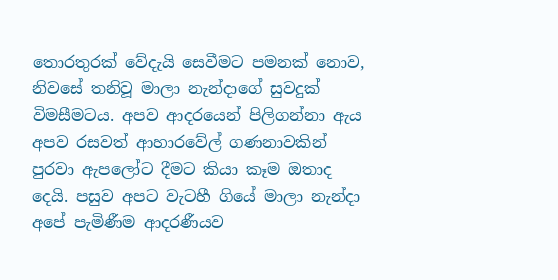තොරතුරක් වේදැයි සෙවීමට පමනක් නොව, නිවසේ තනිවූ මාලා නැන්දාගේ සුවදුක් විමසීමටය. අපව ආදරයෙන් පිලිගන්නා ඇය අපව රසවත් ආහාරවේල් ගණනාවකින් පුරවා ඇපලෝට දීමට කියා කෑම ඔතාද දෙයි. පසුව අපට වැටහී ගියේ මාලා නැන්දා අපේ පැමිණීම ආදරණීයව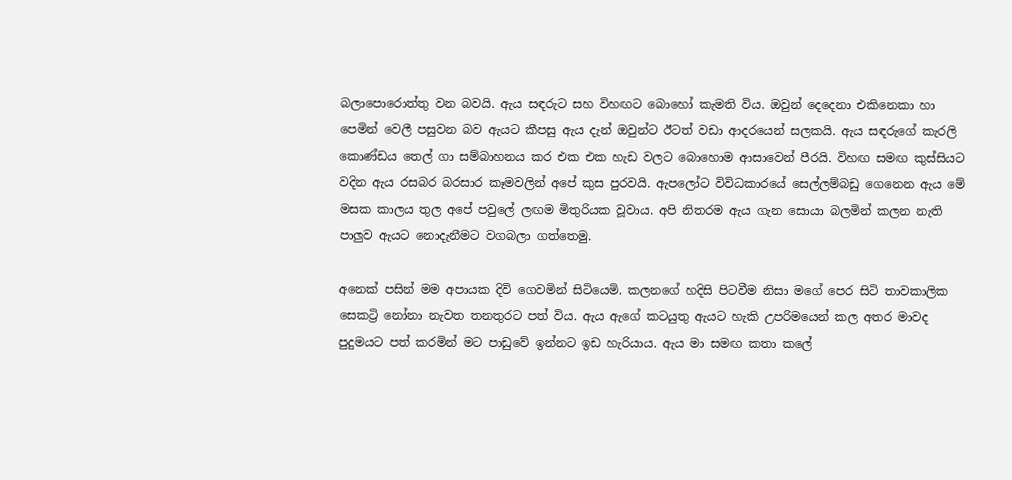බලාපොරොත්තු වන බවයි. ඇය සඳරුට සහ විහඟට බොහෝ කැමති විය. ඔවුන් දෙදෙනා එකිනෙකා හා පෙමින් වෙලී පසුවන බව ඇයට කීපසු ඇය දැන් ඔවුන්ට ඊටත් වඩා ආදරයෙන් සලකයි. ඇය සඳරුගේ කැරලි කොණ්ඩය තෙල් ගා සම්බාහනය කර එක එක හැඩ වලට බොහොම ආසාවෙන් පීරයි. විහඟ සමඟ කුස්සියට වදින ඇය රසබර බරසාර කෑමවලින් අපේ කුස පුරවයි. ඇපලෝට විවිධකාරයේ සෙල්ලම්බඩු ගෙනෙන ඇය මේ මසක කාලය තුල අපේ පවුලේ ලඟම මිතුරියක වූවාය. අපි නිතරම ඇය ගැන සොයා බලමින් කලන නැති පාලුව ඇයට නොදැනීමට වගබලා ගත්තෙමු.

අනෙක් පසින් මම අපායක දිවි ගෙවමින් සිටියෙමි. කලනගේ හදිසි පිටවීම නිසා මගේ පෙර සිටි තාවකාලික සෙකට්‍රි නෝනා නැවත තනතුරට පත් විය. ඇය ඇගේ කටයුතු ඇයට හැකි උපරිමයෙන් කල අතර මාවද පුදුමයට පත් කරමින් මට පාඩුවේ ඉන්නට ඉඩ හැරියාය. ඇය මා සමඟ කතා කලේ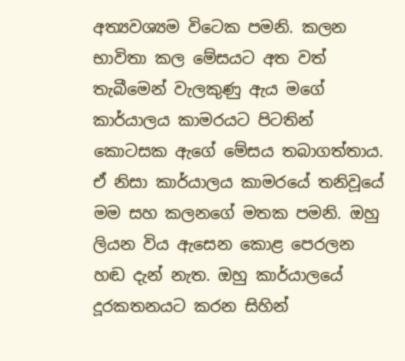අත්‍යවශ්‍යම විටෙක පමනි. කලන භාවිතා කල මේසයට අත වත් තැබීමෙන් වැලකුණු ඇය මගේ කාර්යාලය කාමරයට පිටතින් කොටසක ඇගේ මේසය තබාගත්තාය. ඒ නිසා කාර්යාලය කාමරයේ තනිවූයේ මම සහ කලනගේ මතක පමනි. ඔහු ලියන විය ඇසෙන කොළ පෙරලන හඬ දැන් නැත. ඔහු කාර්යාලයේ දූරකතනයට කරන සිහින්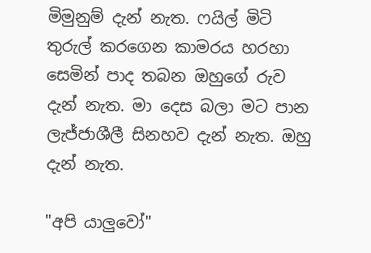මිමුනුම් දැන් නැත. ෆයිල් මිටි තුරුල් කරගෙන කාමරය හරහා සෙමින් පාද තබන ඔහුගේ රුව දැන් නැත. මා දෙස බලා මට පාන ලැජ්ජාශීලී සිනහව දැන් නැත. ඔහු දැන් නැත.

"අපි යාලුවෝ"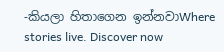-කියලා හිතාගෙන ඉන්නවාWhere stories live. Discover now